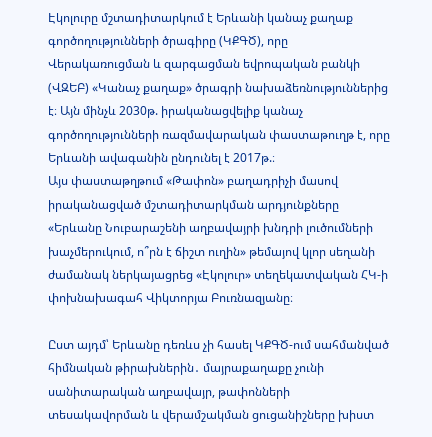Էկոլուրը մշտադիտարկում է Երևանի կանաչ քաղաք գործողությունների ծրագիրը (ԿՔԳԾ), որը Վերակառուցման և զարգացման եվրոպական բանկի (ՎԶԵԲ) «Կանաչ քաղաք» ծրագրի նախաձեռնություններից է։ Այն մինչև 2030թ. իրականացվելիք կանաչ գործողությունների ռազմավարական փաստաթուղթ է, որը Երևանի ավագանին ընդունել է 2017թ.։
Այս փաստաթղթում «Թափոն» բաղադրիչի մասով իրականացված մշտադիտարկման արդյունքները «Երևանը Նուբարաշենի աղբավայրի խնդրի լուծումների խաչմերուկում, ո՞րն է ճիշտ ուղին» թեմայով կլոր սեղանի ժամանակ ներկայացրեց «Էկոլուր» տեղեկատվական ՀԿ-ի փոխնախագահ Վիկտորյա Բուռնազյանը։

Ըստ այդմ՝ Երևանը դեռևս չի հասել ԿՔԳԾ-ում սահմանված հիմնական թիրախներին․ մայրաքաղաքը չունի սանիտարական աղբավայր, թափոնների տեսակավորման և վերամշակման ցուցանիշները խիստ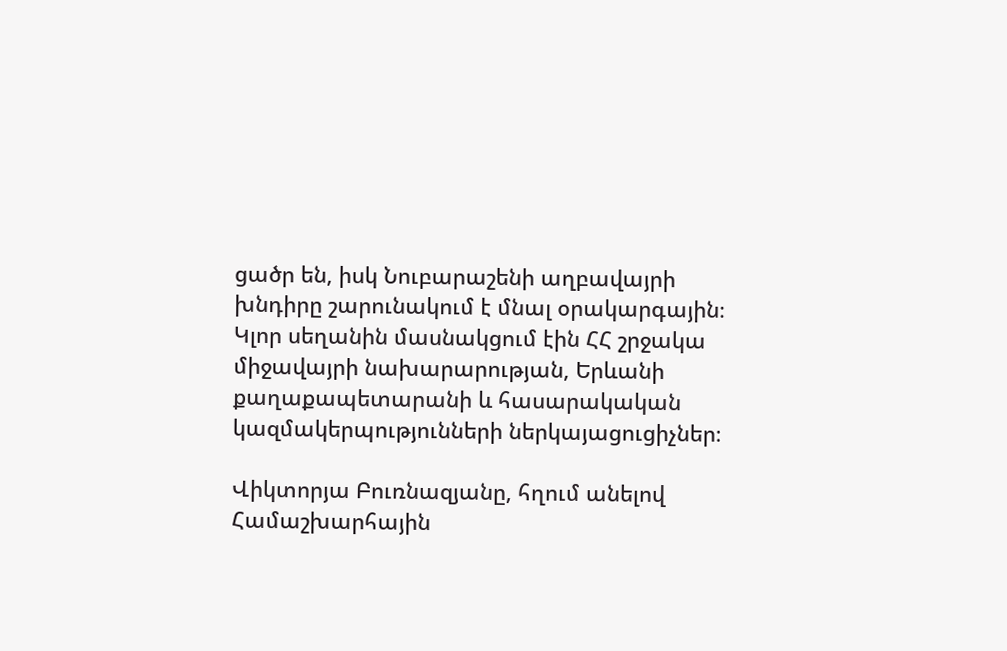ցածր են, իսկ Նուբարաշենի աղբավայրի խնդիրը շարունակում է մնալ օրակարգային։
Կլոր սեղանին մասնակցում էին ՀՀ շրջակա միջավայրի նախարարության, Երևանի քաղաքապետարանի և հասարակական կազմակերպությունների ներկայացուցիչներ։

Վիկտորյա Բուռնազյանը, հղում անելով Համաշխարհային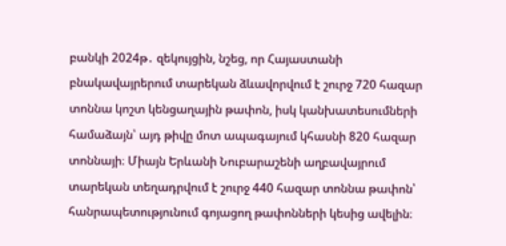բանկի 2024թ․ զեկույցին, նշեց, որ Հայաստանի բնակավայրերում տարեկան ձևավորվում է շուրջ 720 հազար տոննա կոշտ կենցաղային թափոն, իսկ կանխատեսումների համաձայն՝ այդ թիվը մոտ ապագայում կհասնի 820 հազար տոննայի։ Միայն Երևանի Նուբարաշենի աղբավայրում տարեկան տեղադրվում է շուրջ 440 հազար տոննա թափոն՝ հանրապետությունում գոյացող թափոնների կեսից ավելին։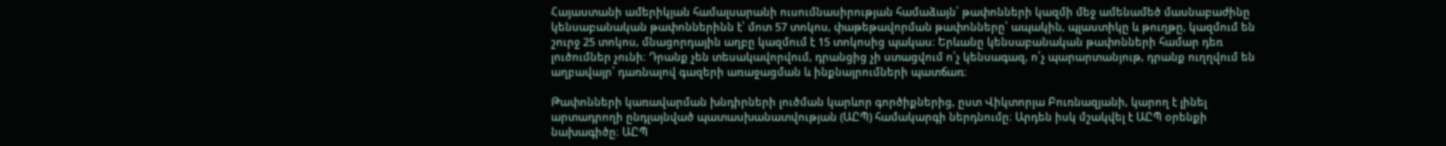Հայաստանի ամերիկյան համալսարանի ուսումնասիրության համաձայն՝ թափոնների կազմի մեջ ամենամեծ մասնաբաժինը կենսաբանական թափոններինն է՝ մոտ 57 տոկոս, փաթեթավորման թափոնները՝ ապակին, պլաստիկը և թուղթը, կազմում են շուրջ 25 տոկոս, մնացորդային աղբը կազմում է 15 տոկոսից պակաս։ Երևանը կենսաբանական թափոնների համար դեռ լուծումներ չունի։ Դրանք չեն տեսակավորվում, դրանցից չի ստացվում ո՛չ կենսագազ, ո՛չ պարարտանյութ, դրանք ուղղվում են աղբավայր՝ դառնալով գազերի առաջացման և ինքնայրումների պատճառ։

Թափոնների կառավարման խնդիրների լուծման կարևոր գործիքներից, ըստ Վիկտորյա Բուռնազյանի, կարող է լինել արտադրողի ընդլայնված պատասխանատվության (ԱԸՊ) համակարգի ներդնումը։ Արդեն իսկ մշակվել է ԱԸՊ օրենքի նախագիծը։ ԱԸՊ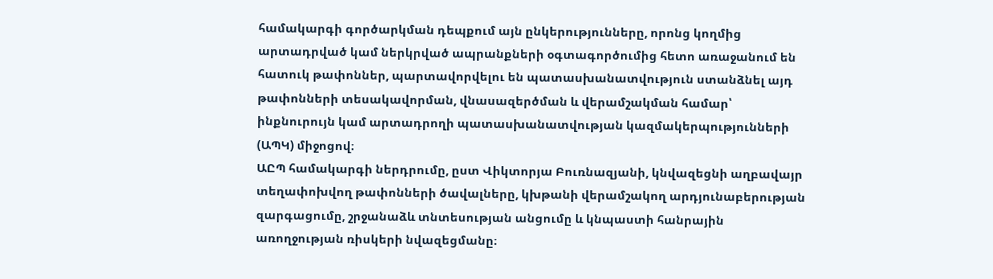համակարգի գործարկման դեպքում այն ընկերությունները, որոնց կողմից արտադրված կամ ներկրված ապրանքների օգտագործումից հետո առաջանում են հատուկ թափոններ, պարտավորվելու են պատասխանատվություն ստանձնել այդ թափոնների տեսակավորման, վնասազերծման և վերամշակման համար՝ ինքնուրույն կամ արտադրողի պատասխանատվության կազմակերպությունների (ԱՊԿ) միջոցով։
ԱԸՊ համակարգի ներդրումը, ըստ Վիկտորյա Բուռնազյանի, կնվազեցնի աղբավայր տեղափոխվող թափոնների ծավալները, կխթանի վերամշակող արդյունաբերության զարգացումը, շրջանաձև տնտեսության անցումը և կնպաստի հանրային առողջության ռիսկերի նվազեցմանը։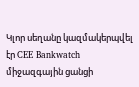Կլոր սեղանը կազմակերպվել էր CEE Bankwatch միջազգային ցանցի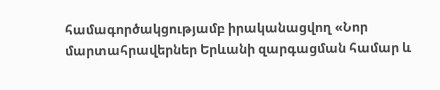համագործակցությամբ իրականացվող «Նոր մարտահրավերներ Երևանի զարգացման համար և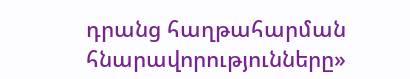դրանց հաղթահարման հնարավորությունները»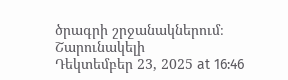ծրագրի շրջանակներում։
Շարունակելի
Դեկտեմբեր 23, 2025 at 16:46